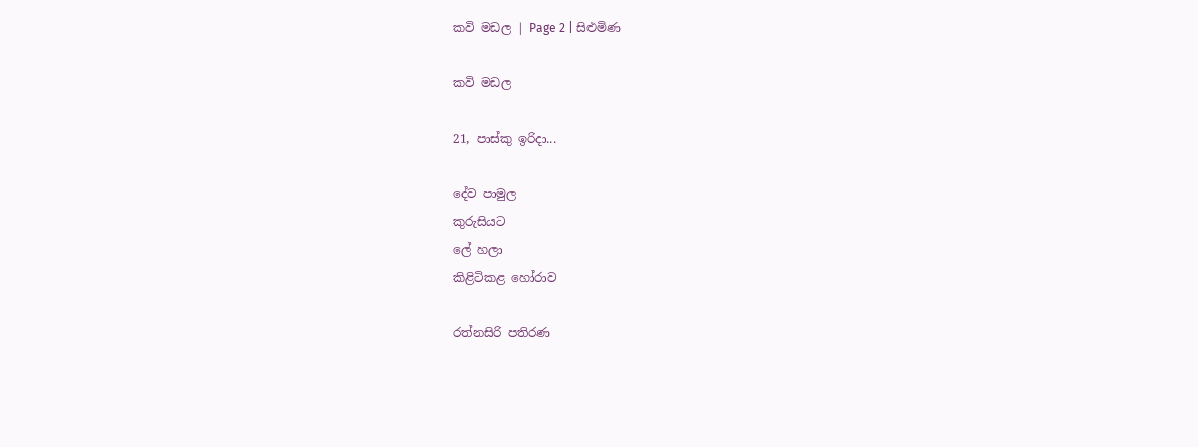කවි මඩල | Page 2 | සිළුමිණ

කවි මඩල

21, පාස්කු ඉරිදා...

දේව පාමුල
කුරුසියට
ලේ හලා
කිළිටිකළ හෝරාව

රත්නසිරි පතිරණ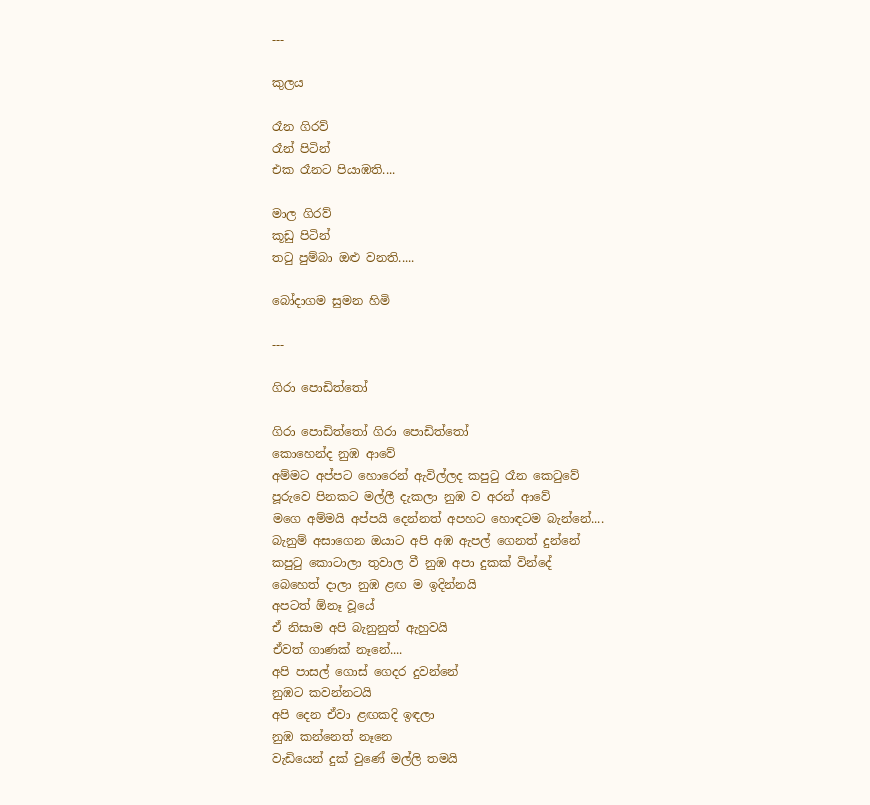---

කුලය

රෑන ගිරව්
රෑන් පිටින්
එක රෑනට පියාඹති....

මාල ගිරව්
කූඩු පිටින්
තටු පුම්බා ඔළු වනති.....

බෝදාගම සුමන හිමි

---

ගිරා පොඩිත්තෝ

ගිරා පොඩිත්තෝ ගිරා පොඩිත්තෝ
කොහෙන්ද නුඹ ආවේ
අම්මට අප්පට හොරෙන් ඇවිල්ලද කපුටු රෑන කෙටුවේ
පූරුවෙ පිනකට මල්ලී දැකලා නුඹ ව අරන් ආවේ
මගෙ අම්මයි අප්පයි දෙන්නත් අපහට හොඳටම බැන්නේ....
බැනුම් අසාගෙන ඔයාට අපි අඹ ඇපල් ගෙනත් දුන්නේ
කපුටු කොටාලා තුවාල වී නුඹ අපා දුකක් වින්දේ
බෙහෙත් දාලා නුඹ ළඟ ම ඉදින්නයි
අපටත් ඕනෑ වූයේ
ඒ නිසාම අපි බැනුනුත් ඇහුවයි
ඒවත් ගාණක් නෑනේ....
අපි පාසල් ගොස් ගෙදර දුවන්නේ
නුඹට කවන්නටයි
අපි දෙන ඒවා ළඟකදි ඉඳලා
නුඹ කන්නෙත් නෑනෙ
වැඩියෙන් දුක් වුණේ මල්ලි තමයි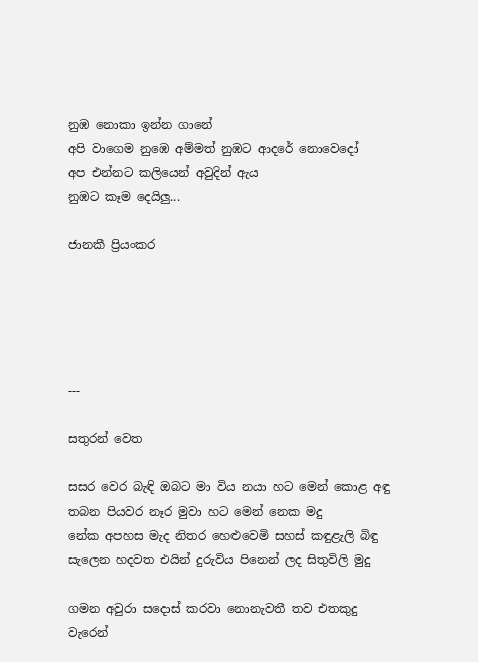නුඹ නොකා ඉන්න ගානේ
අපි වාගෙම නුඹෙ අම්මත් නුඹට ආදරේ නොවෙදෝ
අප එන්නට කලියෙන් අවුදින් ඇය
නුඹට කෑම දෙයිලු...

ජානකී ප්‍රියංකර





---

සතුරන් වෙත

සසර වෙර බැඳි ඔබට මා විය නයා හට මෙන් කොළ අඳු
තබන පියවර නෑර මුවා හට මෙන් නෙක මදු
නේක අපහස මැද නිතර හෙළුවෙමි සහස් කඳුළැලි බිඳු
සැලෙන හදවත එයින් දුරුවිය පිනෙන් ලද සිතුවිලි මුදු

ගමන අවුරා සදොස් කරවා නොනැවතී තව එතකුදු
වැරෙන්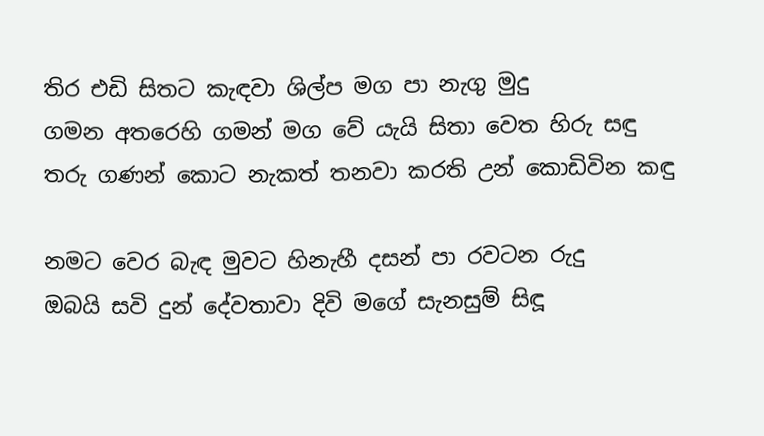තිර එඩි සිතට කැඳවා ශිල්ප මග පා නැගු මුදු
ගමන අතරෙහි ගමන් මග වේ යැයි සිතා වෙත හිරු සඳු
තරු ගණන් කොට නැකත් තනවා කරති උන් කොඩිවින කඳු

නමට වෙර බැඳ මුවට හිනැහී දසන් පා රවටන රුදු
ඔබයි සවි දුන් දේවතාවා දිවි මගේ සැනසුම් සිඳූ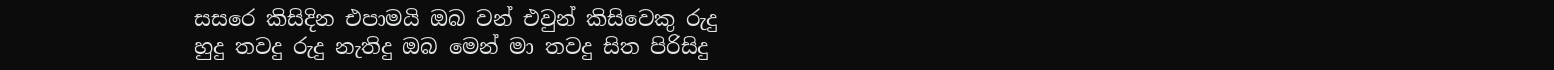සසරෙ කිසිදින එපාමයි ඔබ වන් එවුන් කිසිවෙකු රුදු
හුදු තවදු රුදු නැතිදු ඔබ මෙන් මා තවදු සිත පිරිසිදු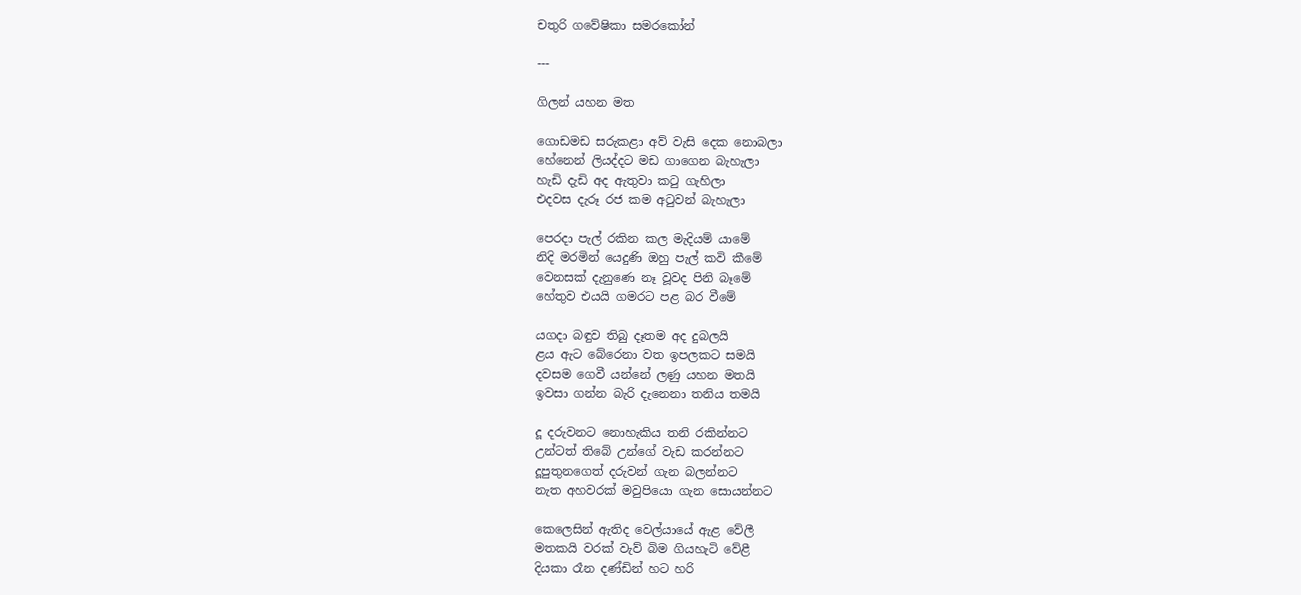චතුරි ගවේෂිකා සමරකෝන්

---

ගිලන් යහන මත

ගොඩමඩ සරුකළා අව් වැසි දෙක නොබලා
හේනෙන් ලියද්දට මඩ ගාගෙන බැහැලා
හැඩි දැඩි අද ඇතුවා කටු ගැහිලා
එදවස දැරූ රජ කම අටුවන් බැහැලා

පෙරදා පැල් රකින කල මැදියම් යාමේ
නිදි මරමින් යෙදුණි ඔහු පැල් කවි කීමේ
වෙනසක් දැනුණෙ නෑ වූවද පිනි බෑමේ
හේතුව එයයි ගමරට පළ බර වීමේ

යගදා බඳුව තිබු දෑතම අද දුබලයි
ළය ඇට බේරෙනා වත ඉපලකට සමයි
දවසම ගෙවී යන්නේ ලණු යහන මතයි
ඉවසා ගන්න බැරි දැනෙනා තනිය තමයි

දූ දරුවනට නොහැකිය තනි රකින්නට
උන්ටත් තිබේ උන්ගේ වැඩ කරන්නට
දූපුතුනගෙත් දරුවන් ගැන බලන්නට
නැත අහවරක් මවුපියො ගැන සොයන්නට

කෙලෙසින් ඇතිද වෙල්යායේ ඇළ වේලී
මතකයි වරක් වැව් බිම ගියහැටි වේළී
දියකා රෑන දණ්ඩින් හට හරි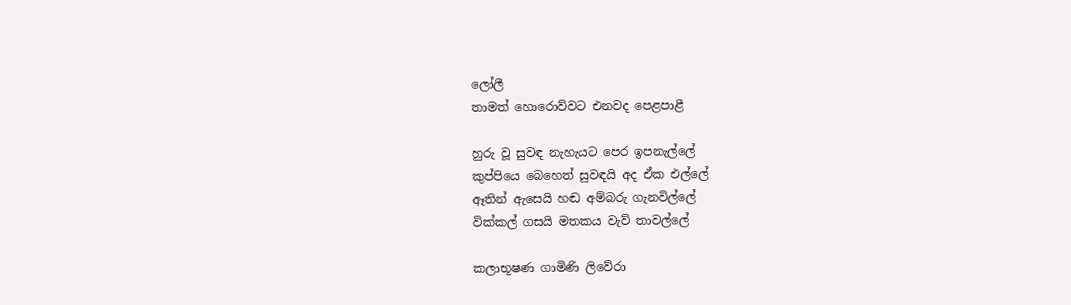ලෝලී
තාමත් හොරොව්වට එනවද පෙළපාළී

හුරු වූ සුවඳ නැහැයට පෙර ඉපනැල්ලේ
කුප්පියෙ බෙහෙත් සුවඳයි අද ඒක එල්ලේ
ඈතින් ඇසෙයි හඬ අම්බරු ගැනවිල්ලේ
වික්කල් ගසයි මතකය වැව් තාවල්ලේ

කලාභූෂණ ගාමිණි ලිවේරා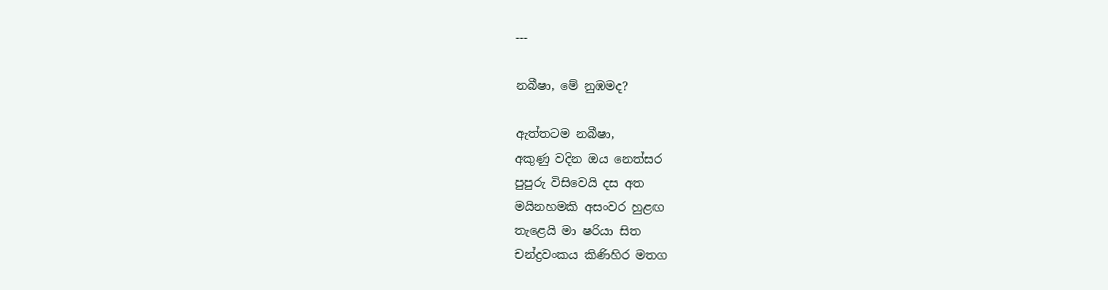---

නබීෂා, මේ නුඹමද?

ඇත්තටම නබීෂා,
අකුණු වදින ඔය නෙත්සර
පුපුරු විසිවෙයි දස අත
මයිනහමකි අසංවර හුළඟ
තැළෙයි මා ෂරියා සිත
චන්ද්‍රවංකය කිණිහිර මතග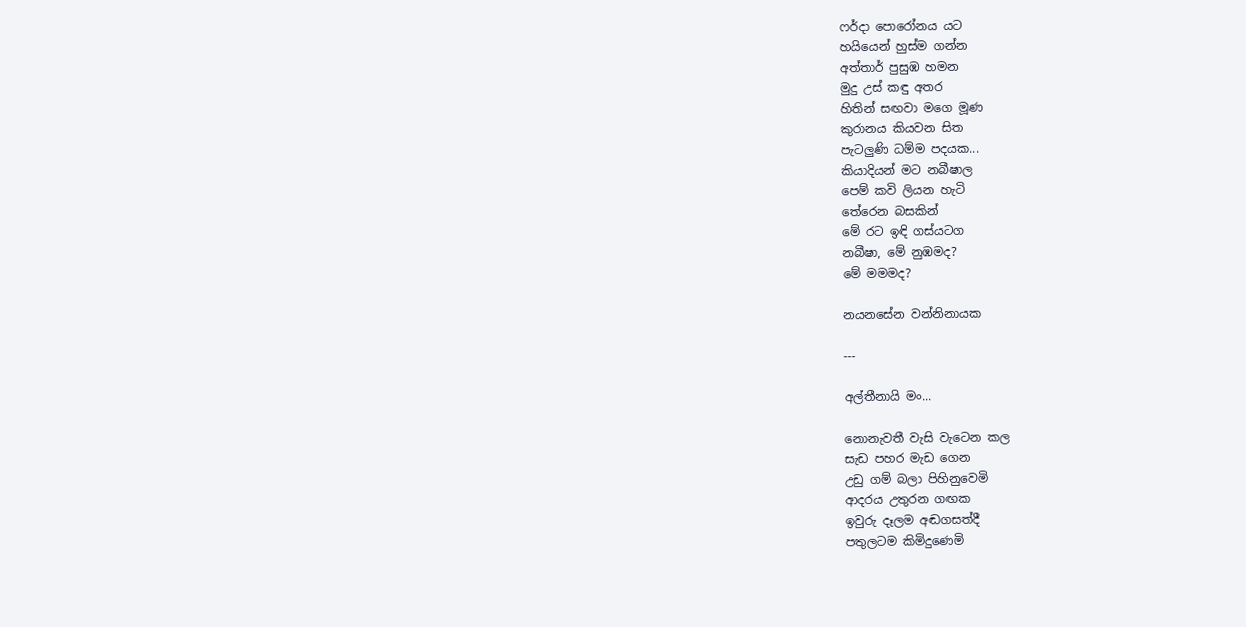ෆර්දා පොරෝනය යට
හයියෙන් හුස්ම ගන්න
අත්තාර් පුසුඹ හමන
මුදු උස් කඳු අතර
හිතින් සඟවා මගෙ මූණ
කුරානය කියවන සිත
පැටලුණි ධම්ම පදයක...
කියාදියන් මට නබීෂාල
පෙම් කවි ලියන හැටි
තේරෙන බසකින්
මේ රට ඉඳි ගස්යටග
නබීෂා, මේ නුඹමද?
මේ මමමද?

නයනසේන වන්නිනායක

---

අල්තීනායි මං...

නොනැවතී වැසි වැටෙන කල
සැඩ පහර මැඩ ගෙන
උඩු ගම් බලා පිහිනුවෙමි
ආදරය උතුරන ගඟක
ඉවුරු දෑලම අඬගසත්දී
පතුලටම කිමිදුණෙමි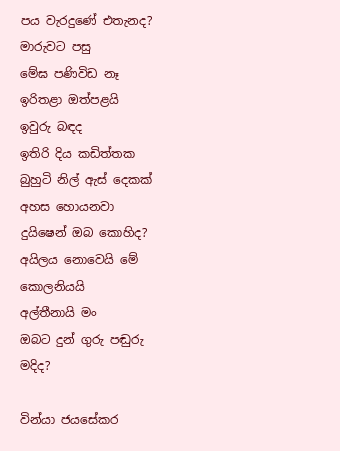පය වැරදුණේ එතැනද?
මාරුවට පසු
මේඝ පණිවිඩ නෑ
ඉරිතළා ඔත්පළයි
ඉවුරු බඳද
ඉතිරි දිය කඩිත්තක
බුහුටි නිල් ඇස් දෙකක්
අහස හොයනවා
දුයිෂෙන් ඔබ කොහිද?
අයිලය නොවෙයි මේ
කොලනියයි
අල්තීනායි මං
ඔබට දුන් ගුරු පඬුරු මදිද?

වින්යා ජයසේකර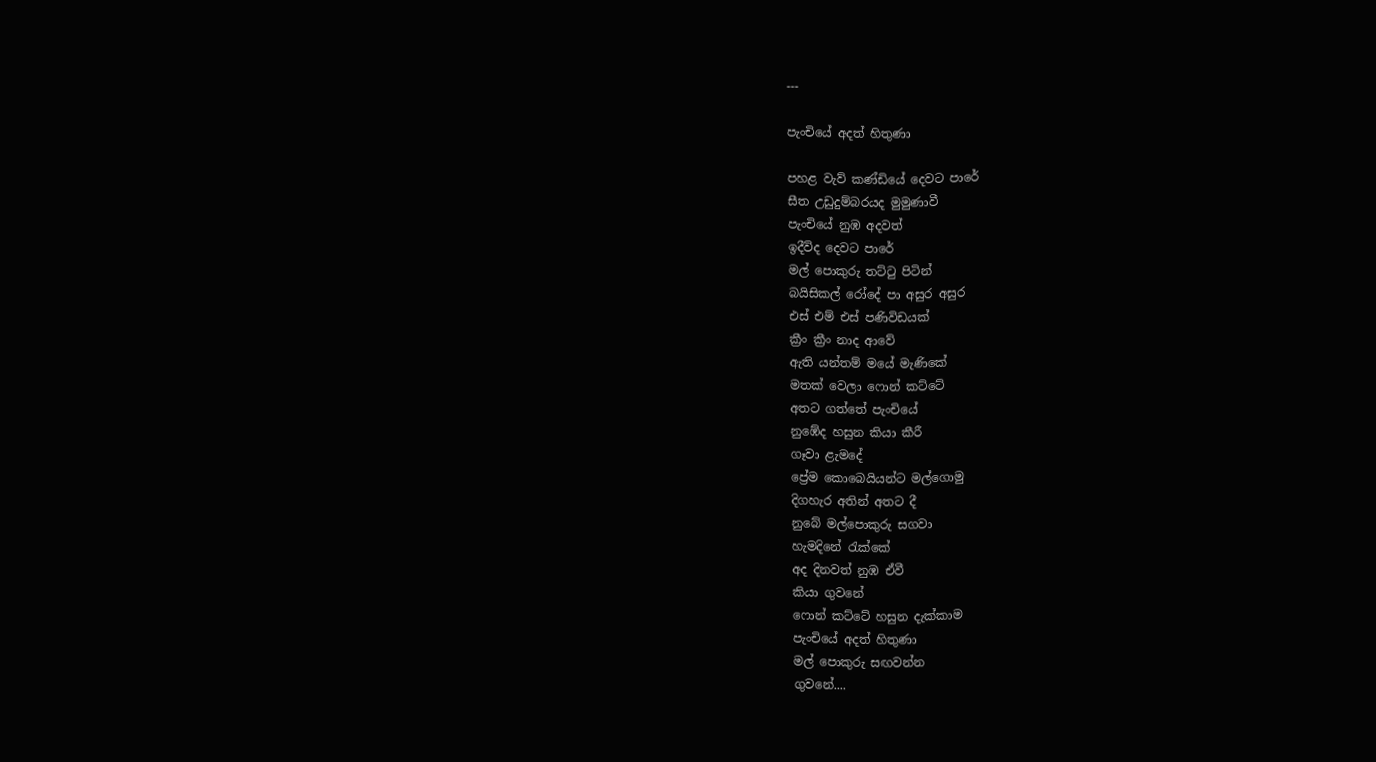---

පැංචියේ අදත් හිතුණා

පහළ වැව් කණ්ඩියේ දෙවට පාරේ
සීත උඩුදුම්බරයද මුමුණාවී
පැංචියේ නුඹ අදවත්
ඉදීවිද දෙවට පාරේ
මල් පොකුරු තට්ටු පිටින්
බයිසිකල් රෝදේ පා අසුර අසුර
එස් එම් එස් පණිවිඩයක්
ක්‍රීං ක්‍රීං නාද ආවේ
ඇති යන්තම් මයේ මැණිකේ
මතක් වෙලා ෆොන් කට්ටේ
අතට ගත්තේ පැංචියේ
නුඹේද හසුන කියා කීරී
ගෑවා ළැමදේ
ප්‍රේම කොබෙයියන්ට මල්ගොමු
දිගහැර අතින් අතට දී
නුබේ මල්පොකුරු සගවා
හැමදිනේ රැක්කේ
අද දිනවත් නුඹ ඒවී
කියා ගුවනේ
ෆොන් කට්ටේ හසුන දැක්කාම
පැංචියේ අදත් හිතුණා
මල් පොකුරු සඟවන්න
ගුවනේ....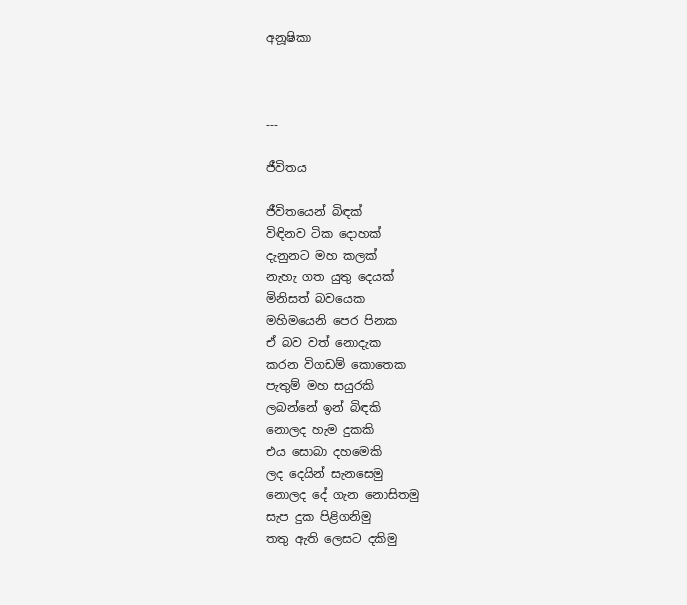අනූෂිකා



---

ජීවිතය

ජීවිතයෙන් බිඳක්
විඳිනව ටික දොහක්
දැනුනට මහ කලක්
නැහැ ගත යුතු දෙයක්
මිනිසත් බවයෙක
මහිමයෙනි පෙර පිනක
ඒ බව වත් නොදැක
කරන විගඩම් කොතෙක
පැතුම් මහ සයුරකි
ලබන්නේ ඉන් බිඳකි
නොලද හැම දුකකි
එය සොබා දහමෙකි
ලද දෙයින් සැනසෙමු
නොලද දේ ගැන නොසිතමු
සැප දුක පිළිගනිමු
තතු ඇති ලෙසට දකිමු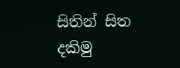සිතින් සිත දකිමු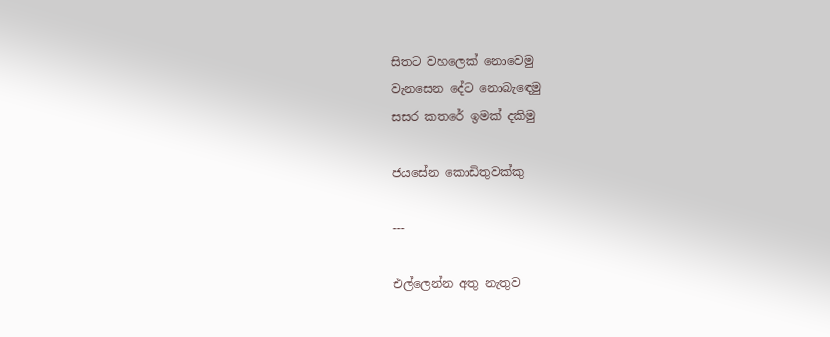සිතට වහලෙක් නොවෙමු
වැනසෙන දේට නොබැඳෙමු
සසර කතරේ ඉමක් දකිමු

ජයසේන කොඩිතුවක්කු

---

එල්ලෙන්න අතු නැතුව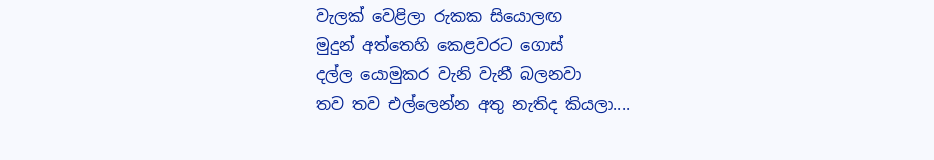වැලක් වෙළිලා රුකක සියොලඟ
මුදුන් අත්තෙහි කෙළවරට ගොස්
දල්ල යොමුකර වැනි වැනී බලනවා
තව තව එල්ලෙන්න අතු නැතිද කියලා....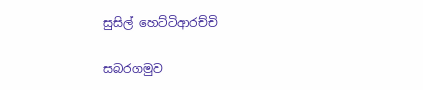සුසිල් හෙට්ටිආරච්චි

සබරගමුව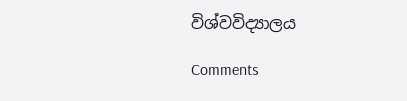විශ්වවිද්‍යාලය

Comments